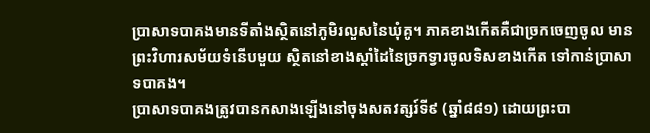ប្រាសាទបាគងមានទីតាំងស្ថិតនៅភូមិរលួសនៃឃុំគូ។ ភាគខាងកើតគឺជាច្រកចេញចូល មានព្រះវិហារសម័យទំនើបមួយ ស្ថិតនៅខាងស្តាំដៃនៃច្រកទ្វារចូលទិសខាងកើត ទៅកាន់ប្រាសាទបាគង។
ប្រាសាទបាគងត្រូវបានកសាងឡើងនៅចុងសតវត្សរ៍ទី៩ (ឆ្នាំ៨៨១) ដោយព្រះបា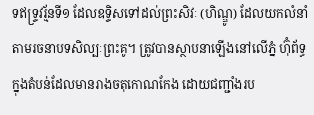ទឥទ្ទ្រវរ្ម័នទី១ ដែលឧទ្ទិសទៅដល់ព្រះសិវៈ (ហិណ្ឌូ) ដែលយកលំនាំតាមរចនាបទសិល្បៈព្រះគូ។ ត្រូវបានស្ថាបនាឡើងនៅលើភ្នំ ហ៊ុំព័ទ្ធក្នុងតំបន់ដែលមានរាងចតុកោណកែង ដោយជញ្ជាំងរប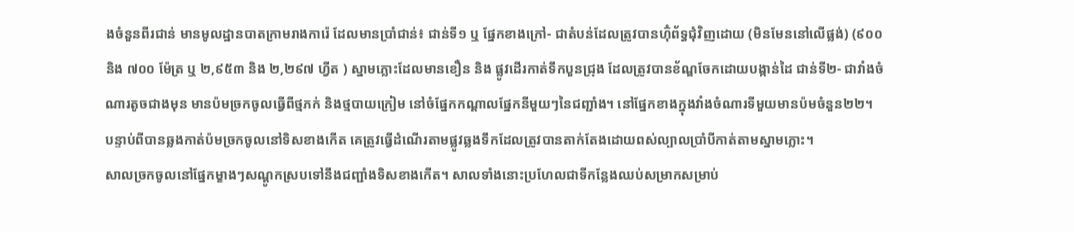ងចំនួនពីរជាន់ មានមូលដ្ឋានបាតក្រាមរាងការ៉េ ដែលមានប្រាំជាន់៖ ជាន់ទី១ ឬ ផ្នែកខាងក្រៅ- ជាតំបន់ដែលត្រូវបានហ៊ុំព័ទ្ធជុំវិញដោយ (មិនមែននៅលើផ្លង់) (៩០០ និង ៧០០ ម៉ែត្រ ឬ ២,៩៥៣ និង ២,២៩៧ ហ្វីត ) ស្នាមភ្លោះដែលមានខឿន និង ផ្លូវដើរកាត់ទឹកបួនជ្រុង ដែលត្រូវបានខ័ណ្ឌចែកដោយបង្កាន់ដៃ ជាន់ទី២- ជាវាំងចំណារតូចជាងមុន មានប៉មច្រកចូលធ្វើពីថ្មភក់ និងថ្មបាយក្រៀម នៅចំផ្នែកកណ្តាលផ្នែកនីមួយៗនៃជញ្ជាំង។ នៅផ្នែកខាងក្នុងវាំងចំណារទីមួយមានប៉មចំនួន២២។
បន្ទាប់ពីបានឆ្លងកាត់ប៉មច្រកចូលនៅទិសខាងកើត គេត្រូវធ្វើដំណើរតាមផ្លូវឆ្លងទឹកដែលត្រូវបានតាក់តែងដោយពស់ល្បាលប្រាំបីកាត់តាមស្នាមភ្លោះ។
សាលច្រកចូលនៅផ្នែកម្ខាងៗសណ្តូកស្របទៅនឹងជញ្ជាំងទិសខាងកើត។ សាលទាំងនោះប្រហែលជាទីកន្លែងឈប់សម្រាកសម្រាប់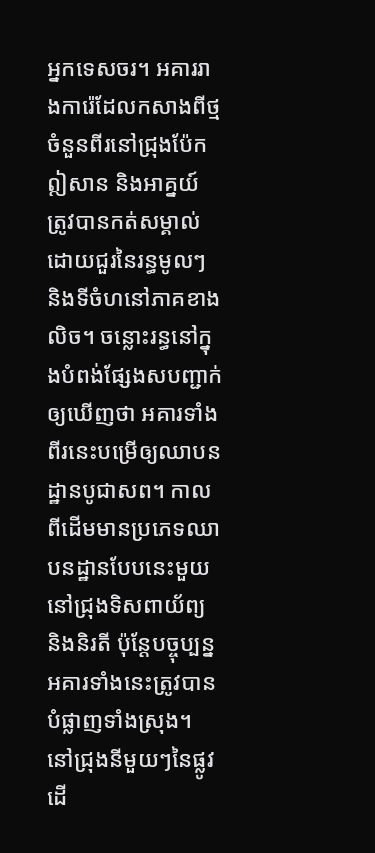អ្នកទេសចរ។ អគាររាងការ៉េដែលកសាងពីថ្មចំនួនពីរនៅជ្រុងប៉ែកឦសាន និងអាគ្នយ៍ ត្រូវបានកត់សម្គាល់ដោយជួរនៃរន្ធមូលៗ និងទីចំហនៅភាគខាងលិច។ ចន្លោះរន្ធនៅក្នុងបំពង់ផ្សែងសបញ្ជាក់ឲ្យឃើញថា អគារទាំងពីរនេះបម្រើឲ្យឈាបនដ្ឋានបូជាសព។ កាលពីដើមមានប្រភេទឈាបនដ្ឋានបែបនេះមួយ នៅជ្រុងទិសពាយ័ព្យ និងនិរតី ប៉ុន្តែបច្ចុប្បន្នអគារទាំងនេះត្រូវបានបំផ្លាញទាំងស្រុង។ នៅជ្រុងនីមួយៗនៃផ្លូវដើ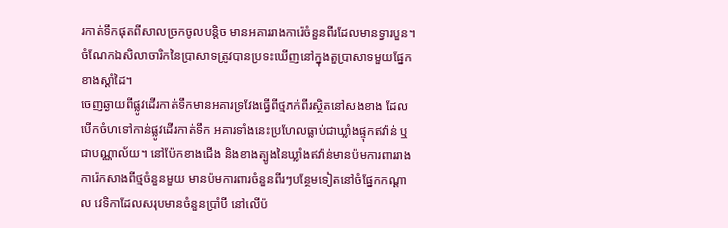រកាត់ទឹកផុតពីសាលច្រកចូលបន្តិច មានអគាររាងការ៉េចំនួនពីរដែលមានទ្វារបួន។ ចំណែកឯសិលាចារិកនៃប្រាសាទត្រូវបានប្រទះឃើញនៅក្នុងតួប្រាសាទមួយផ្នែកខាងស្តាំដៃ។
ចេញឆ្ងាយពីផ្លូវដើរកាត់ទឹកមានអគារទ្រវែងធ្វើពីថ្មភក់ពីរស្ថិតនៅសងខាង ដែលបើកចំហទៅកាន់ផ្លូវដើរកាត់ទឹក អគារទាំងនេះប្រហែលធ្លាប់ជាឃ្លាំងផ្ទុកឥវ៉ាន់ ឬជាបណ្ណាល័យ។ នៅប៉ែកខាងជើង និងខាងត្បូងនៃឃ្លាំងឥវ៉ាន់មានប៉មការពាររាងការ៉េកសាងពីថ្មចំនួនមួយ មានប៉មការពារចំនួនពីរៗបន្ថែមទៀតនៅចំផ្នែកកណ្តាល វេទិកាដែលសរុបមានចំនួនប្រាំបី នៅលើប៉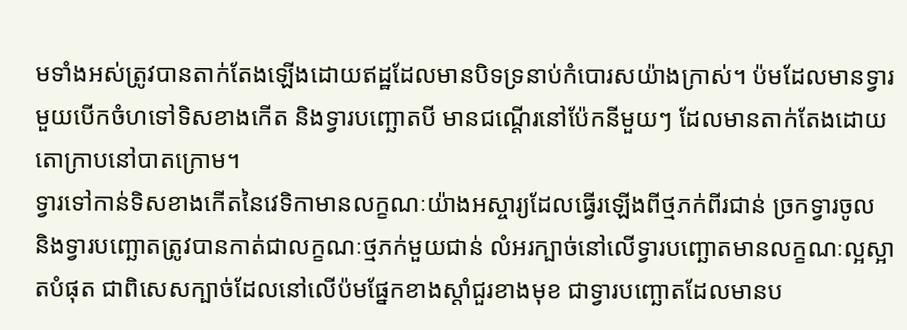មទាំងអស់ត្រូវបានតាក់តែងឡើងដោយឥដ្ឋដែលមានបិទទ្រនាប់កំបោរសយ៉ាងក្រាស់។ ប៉មដែលមានទ្វារមួយបើកចំហទៅទិសខាងកើត និងទ្វារបញ្ឆោតបី មានជណ្តើរនៅប៉ែកនីមួយៗ ដែលមានតាក់តែងដោយតោក្រាបនៅបាតក្រោម។
ទ្វារទៅកាន់ទិសខាងកើតនៃវេទិកាមានលក្ខណៈយ៉ាងអស្ចារ្យដែលធ្វើរឡើងពីថ្មភក់ពីរជាន់ ច្រកទ្វារចូល និងទ្វារបញ្ឆោតត្រូវបានកាត់ជាលក្ខណៈថ្មភក់មួយជាន់ លំអរក្បាច់នៅលើទ្វារបញ្ឆោតមានលក្ខណៈល្អស្អាតបំផុត ជាពិសេសក្បាច់ដែលនៅលើប៉មផ្នែកខាងស្តាំជួរខាងមុខ ជាទ្វារបញ្ឆោតដែលមានប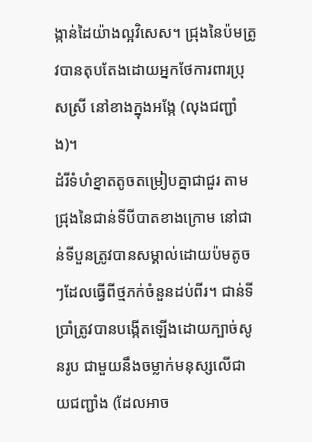ង្កាន់ដៃយ៉ាងល្អវិសេស។ ជ្រុងនៃប៉មត្រូវបានតុបតែងដោយអ្នកថែការពារប្រុសស្រី នៅខាងក្នុងអង្កែ (លុងជញ្ជាំង)។
ដំរីទំហំខ្នាតតូចតម្រៀបគ្នាជាជួរ តាមជ្រុងនៃជាន់ទីបីបាតខាងក្រោម នៅជាន់ទីបួនត្រូវបានសម្គាល់ដោយប៉មតូចៗដែលធ្វើពីថ្មភក់ចំនួនដប់ពីរ។ ជាន់ទីប្រាំត្រូវបានបង្កើតឡើងដោយក្បាច់សូនរូប ជាមួយនឹងចម្លាក់មនុស្សលើជាយជញ្ជាំង (ដែលអាច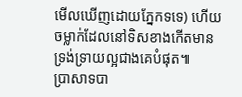មើលឃើញដោយភ្នែកទទេ) ហើយចម្លាក់ដែលនៅទិសខាងកើតមានទ្រង់ទ្រាយល្អជាងគេបំផុត៕
ប្រាសាទបា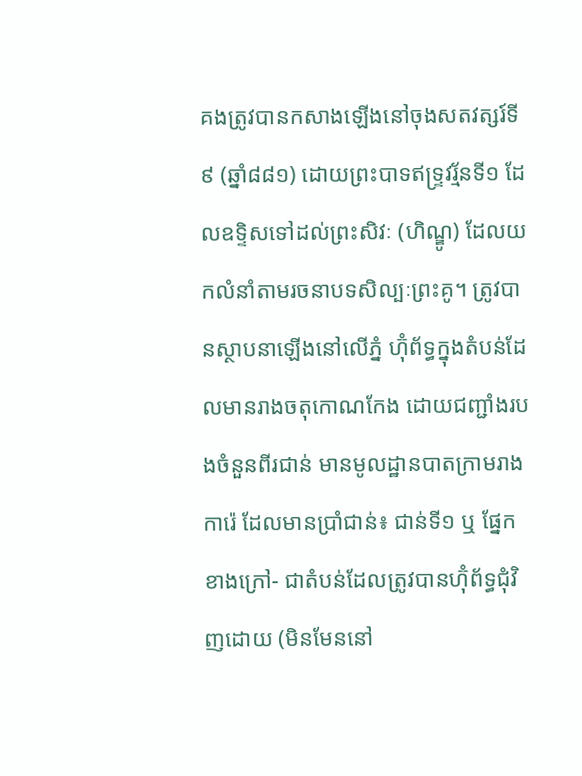គងត្រូវបានកសាងឡើងនៅចុងសតវត្សរ៍ទី៩ (ឆ្នាំ៨៨១) ដោយព្រះបាទឥទ្ទ្រវរ្ម័នទី១ ដែលឧទ្ទិសទៅដល់ព្រះសិវៈ (ហិណ្ឌូ) ដែលយកលំនាំតាមរចនាបទសិល្បៈព្រះគូ។ ត្រូវបានស្ថាបនាឡើងនៅលើភ្នំ ហ៊ុំព័ទ្ធក្នុងតំបន់ដែលមានរាងចតុកោណកែង ដោយជញ្ជាំងរបងចំនួនពីរជាន់ មានមូលដ្ឋានបាតក្រាមរាងការ៉េ ដែលមានប្រាំជាន់៖ ជាន់ទី១ ឬ ផ្នែកខាងក្រៅ- ជាតំបន់ដែលត្រូវបានហ៊ុំព័ទ្ធជុំវិញដោយ (មិនមែននៅ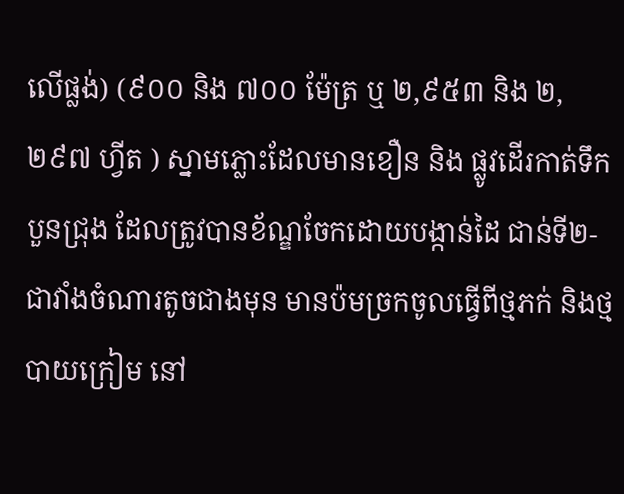លើផ្លង់) (៩០០ និង ៧០០ ម៉ែត្រ ឬ ២,៩៥៣ និង ២,២៩៧ ហ្វីត ) ស្នាមភ្លោះដែលមានខឿន និង ផ្លូវដើរកាត់ទឹកបួនជ្រុង ដែលត្រូវបានខ័ណ្ឌចែកដោយបង្កាន់ដៃ ជាន់ទី២- ជាវាំងចំណារតូចជាងមុន មានប៉មច្រកចូលធ្វើពីថ្មភក់ និងថ្មបាយក្រៀម នៅ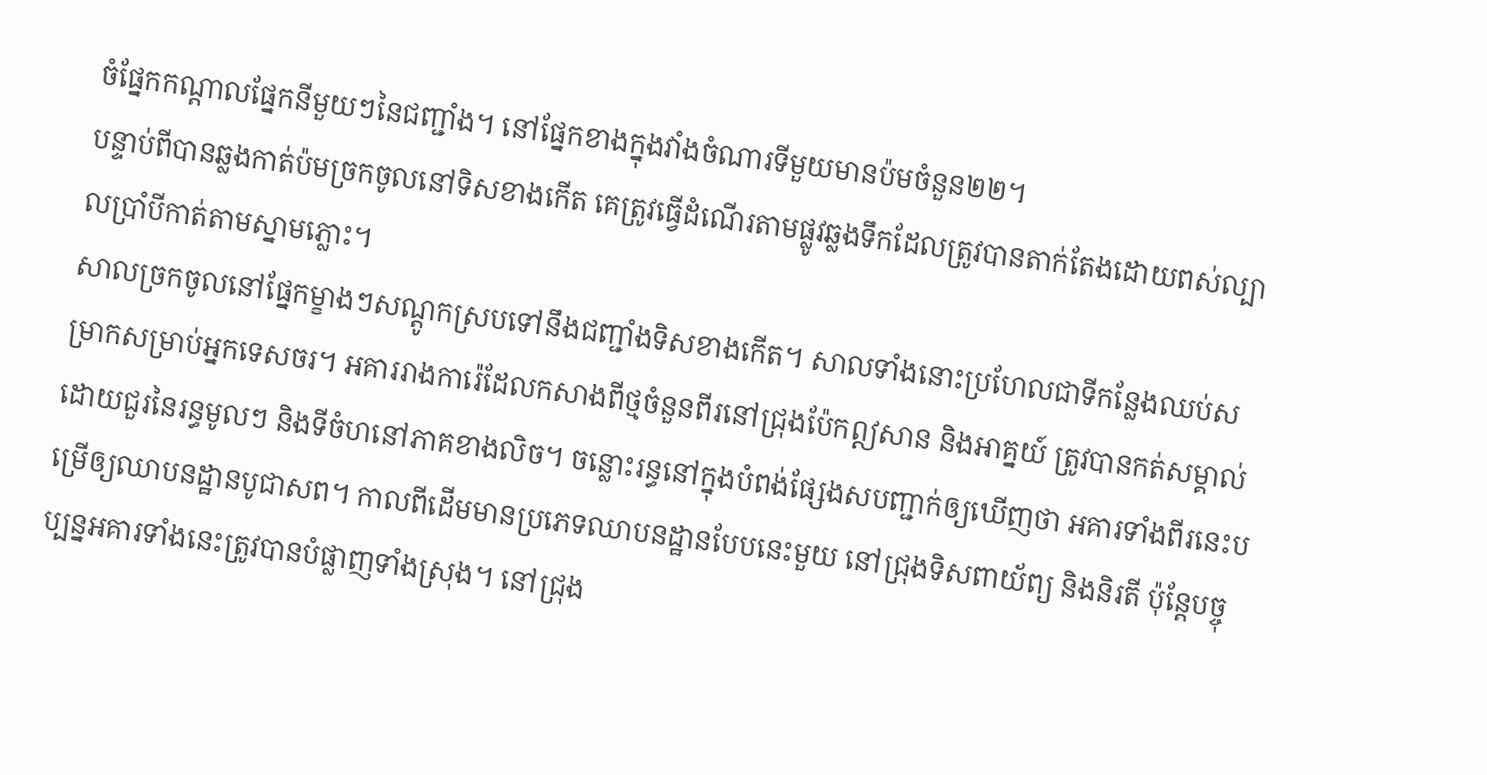ចំផ្នែកកណ្តាលផ្នែកនីមួយៗនៃជញ្ជាំង។ នៅផ្នែកខាងក្នុងវាំងចំណារទីមួយមានប៉មចំនួន២២។
បន្ទាប់ពីបានឆ្លងកាត់ប៉មច្រកចូលនៅទិសខាងកើត គេត្រូវធ្វើដំណើរតាមផ្លូវឆ្លងទឹកដែលត្រូវបានតាក់តែងដោយពស់ល្បាលប្រាំបីកាត់តាមស្នាមភ្លោះ។
សាលច្រកចូលនៅផ្នែកម្ខាងៗសណ្តូកស្របទៅនឹងជញ្ជាំងទិសខាងកើត។ សាលទាំងនោះប្រហែលជាទីកន្លែងឈប់សម្រាកសម្រាប់អ្នកទេសចរ។ អគាររាងការ៉េដែលកសាងពីថ្មចំនួនពីរនៅជ្រុងប៉ែកឦសាន និងអាគ្នយ៍ ត្រូវបានកត់សម្គាល់ដោយជួរនៃរន្ធមូលៗ និងទីចំហនៅភាគខាងលិច។ ចន្លោះរន្ធនៅក្នុងបំពង់ផ្សែងសបញ្ជាក់ឲ្យឃើញថា អគារទាំងពីរនេះបម្រើឲ្យឈាបនដ្ឋានបូជាសព។ កាលពីដើមមានប្រភេទឈាបនដ្ឋានបែបនេះមួយ នៅជ្រុងទិសពាយ័ព្យ និងនិរតី ប៉ុន្តែបច្ចុប្បន្នអគារទាំងនេះត្រូវបានបំផ្លាញទាំងស្រុង។ នៅជ្រុង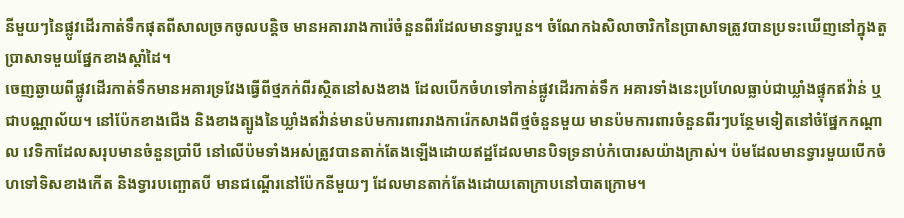នីមួយៗនៃផ្លូវដើរកាត់ទឹកផុតពីសាលច្រកចូលបន្តិច មានអគាររាងការ៉េចំនួនពីរដែលមានទ្វារបួន។ ចំណែកឯសិលាចារិកនៃប្រាសាទត្រូវបានប្រទះឃើញនៅក្នុងតួប្រាសាទមួយផ្នែកខាងស្តាំដៃ។
ចេញឆ្ងាយពីផ្លូវដើរកាត់ទឹកមានអគារទ្រវែងធ្វើពីថ្មភក់ពីរស្ថិតនៅសងខាង ដែលបើកចំហទៅកាន់ផ្លូវដើរកាត់ទឹក អគារទាំងនេះប្រហែលធ្លាប់ជាឃ្លាំងផ្ទុកឥវ៉ាន់ ឬជាបណ្ណាល័យ។ នៅប៉ែកខាងជើង និងខាងត្បូងនៃឃ្លាំងឥវ៉ាន់មានប៉មការពាររាងការ៉េកសាងពីថ្មចំនួនមួយ មានប៉មការពារចំនួនពីរៗបន្ថែមទៀតនៅចំផ្នែកកណ្តាល វេទិកាដែលសរុបមានចំនួនប្រាំបី នៅលើប៉មទាំងអស់ត្រូវបានតាក់តែងឡើងដោយឥដ្ឋដែលមានបិទទ្រនាប់កំបោរសយ៉ាងក្រាស់។ ប៉មដែលមានទ្វារមួយបើកចំហទៅទិសខាងកើត និងទ្វារបញ្ឆោតបី មានជណ្តើរនៅប៉ែកនីមួយៗ ដែលមានតាក់តែងដោយតោក្រាបនៅបាតក្រោម។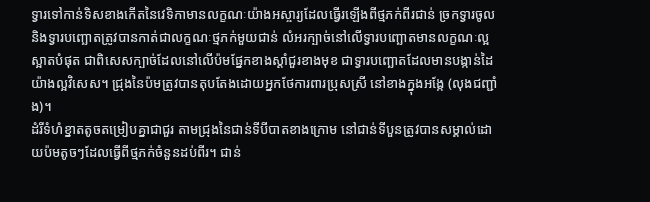ទ្វារទៅកាន់ទិសខាងកើតនៃវេទិកាមានលក្ខណៈយ៉ាងអស្ចារ្យដែលធ្វើរឡើងពីថ្មភក់ពីរជាន់ ច្រកទ្វារចូល និងទ្វារបញ្ឆោតត្រូវបានកាត់ជាលក្ខណៈថ្មភក់មួយជាន់ លំអរក្បាច់នៅលើទ្វារបញ្ឆោតមានលក្ខណៈល្អស្អាតបំផុត ជាពិសេសក្បាច់ដែលនៅលើប៉មផ្នែកខាងស្តាំជួរខាងមុខ ជាទ្វារបញ្ឆោតដែលមានបង្កាន់ដៃយ៉ាងល្អវិសេស។ ជ្រុងនៃប៉មត្រូវបានតុបតែងដោយអ្នកថែការពារប្រុសស្រី នៅខាងក្នុងអង្កែ (លុងជញ្ជាំង)។
ដំរីទំហំខ្នាតតូចតម្រៀបគ្នាជាជួរ តាមជ្រុងនៃជាន់ទីបីបាតខាងក្រោម នៅជាន់ទីបួនត្រូវបានសម្គាល់ដោយប៉មតូចៗដែលធ្វើពីថ្មភក់ចំនួនដប់ពីរ។ ជាន់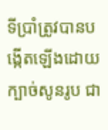ទីប្រាំត្រូវបានបង្កើតឡើងដោយក្បាច់សូនរូប ជា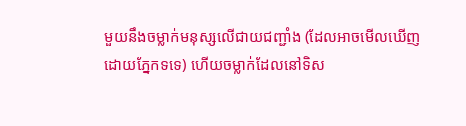មួយនឹងចម្លាក់មនុស្សលើជាយជញ្ជាំង (ដែលអាចមើលឃើញដោយភ្នែកទទេ) ហើយចម្លាក់ដែលនៅទិស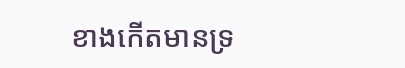ខាងកើតមានទ្រ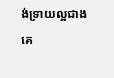ង់ទ្រាយល្អជាងគេ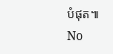បំផុត៕
No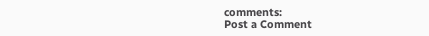comments:
Post a Comment